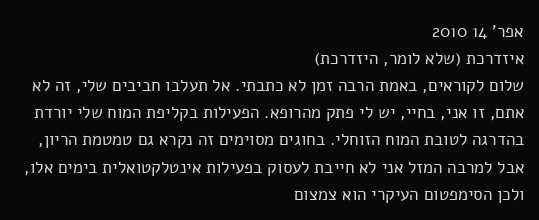אפר' 14 2010
איזדרכת (שלא לומר, היזדרכת)
שלום לקוראים, באמת הרבה זמן לא כתבתי. אל תעלבו חביבים שלי, זה לא אתם, זו אני, בחיי, יש לי פתק מהרופא. הפעילות בקליפת המוח שלי יורדת בהדרגה לטובת המוח הזוחלי. בחוגים מסוימים זה נקרא גם טמטמת הריון, אבל למרבה המזל אני לא חייבת לעסוק בפעילות אינטלקטואלית בימים אלו, ולכן הסימפטום העיקרי הוא צמצום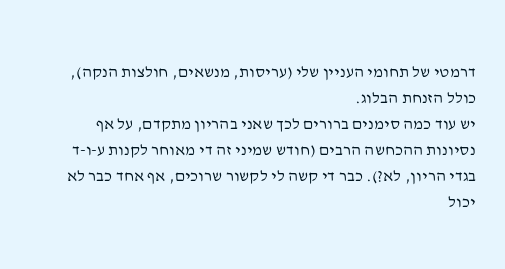דרמטי של תחומי העניין שלי (עריסות, מנשאים, חולצות הנקה), כולל הזנחת הבלוג.
יש עוד כמה סימנים ברורים לכך שאני בהריון מתקדם, על אף נסיונות ההכחשה הרבים (חודש שמיני זה די מאוחר לקנות ע-ו-ד בגדי הריון, לא?). כבר די קשה לי לקשור שרוכים, אף אחד כבר לא יכול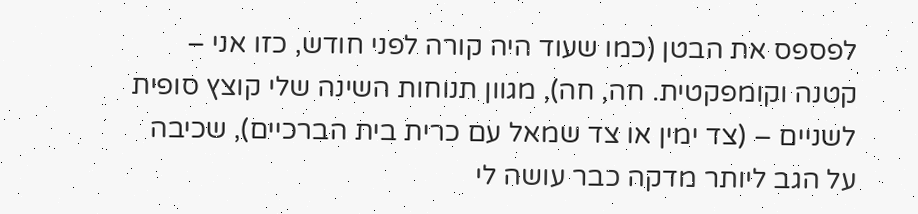לפספס את הבטן (כמו שעוד היה קורה לפני חודש, כזו אני – קטנה וקומפקטית. חה, חה), מגוון תנוחות השינה שלי קוצץ סופית לשניים – (צד ימין או צד שמאל עם כרית בית הברכיים), שכיבה על הגב ליותר מדקה כבר עושה לי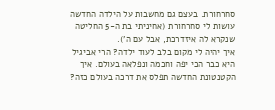סחרחורת. בעצם גם מחשבות על הילדה החדשה עושות לי סחרחורת (אחיניתי בת ה-5 החליטה שנקרא לה איזדרכת, אבל עם ה').
איך יהיה לי מקום בלב לעוד ילדה? הרי אביגיל היא כבר הכי יפה וחכמה ונפלאה בעולם. איך הקטנטונת החדשה תפלס את דרכה בעולם כזה?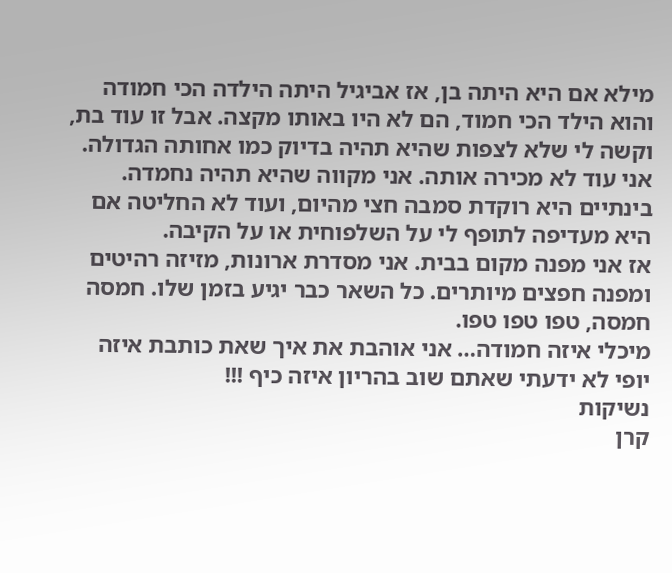מילא אם היא היתה בן, אז אביגיל היתה הילדה הכי חמודה והוא הילד הכי חמוד, הם לא היו באותו מקצה. אבל זו עוד בת, וקשה לי שלא לצפות שהיא תהיה בדיוק כמו אחותה הגדולה. אני עוד לא מכירה אותה. אני מקווה שהיא תהיה נחמדה. בינתיים היא רוקדת סמבה חצי מהיום, ועוד לא החליטה אם היא מעדיפה לתופף לי על השלפוחית או על הקיבה.
אז אני מפנה מקום בבית. אני מסדרת ארונות, מזיזה רהיטים ומפנה חפצים מיותרים. כל השאר כבר יגיע בזמן שלו. חמסה חמסה, טפו טפו טפו.
מיכלי איזה חמודה… אני אוהבת את איך שאת כותבת איזה יופי לא ידעתי שאתם שוב בהריון איזה כיף !!!
נשיקות
קרן